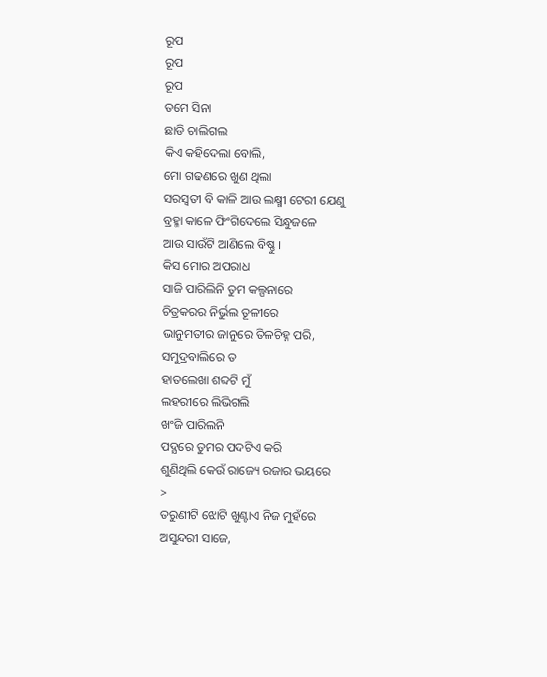ରୂପ
ରୂପ
ରୂପ
ତମେ ସିନା
ଛାଡି ଚାଲିଗଲ
କିଏ କହିଦେଲା ବୋଲି,
ମୋ ଗଢଣରେ ଖୁଣ ଥିଲା
ସରସ୍ଵତୀ ବି କାଳି ଆଉ ଲକ୍ଷ୍ମୀ ଟେରୀ ଯେଣୁ
ବ୍ରହ୍ମା କାଳେ ଫିଂଗିଦେଲେ ସିନ୍ଧୁଜଳେ
ଆଉ ସାଉଁଟି ଆଣିଲେ ବିଷ୍ଣୁ ।
କିସ ମୋର ଅପରାଧ
ସାଜି ପାରିଲିନି ତୁମ କଲ୍ପନାରେ
ଚିତ୍ରକରର ନିର୍ଭୁଲ ତୂଳୀରେ
ଭାନୁମତୀର ଜାନୁରେ ତିଳଚିହ୍ନ ପରି,
ସମୁଦ୍ରବାଲିରେ ତ
ହାତଲେଖା ଶବ୍ଦଟି ମୁଁ
ଲହରୀରେ ଲିଭିଗଲି
ଖଂଜି ପାରିଲନି
ପଦ୍ଯରେ ତୁମର ପଦଟିଏ କରି
ଶୁଣିଥିଲି କେଉଁ ରାଜ୍ୟେ ରଜାର ଭୟରେ
>
ତରୁଣୀଟି ଝୋଟି ଖୁଣ୍ଟାଏ ନିଜ ମୁହଁରେ
ଅସୁନ୍ଦରୀ ସାଜେ,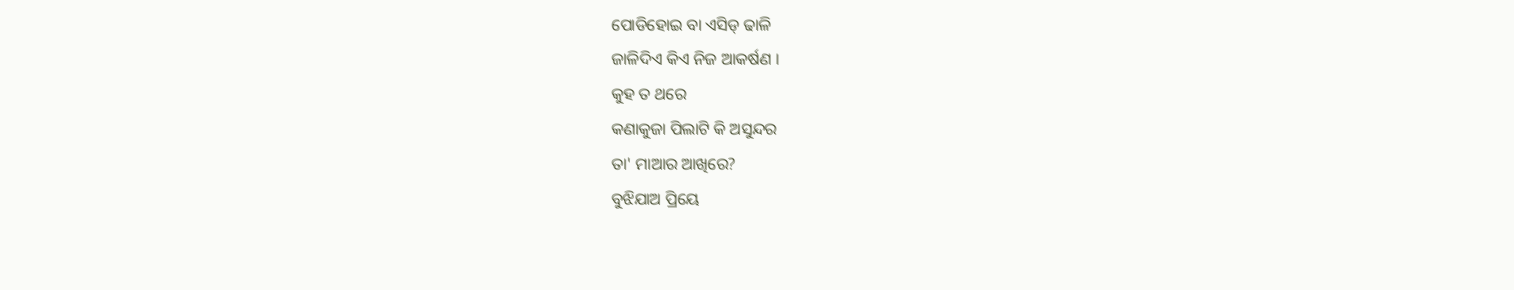ପୋଡିହୋଇ ବା ଏସିଡ୍ ଢାଳି
ଜାଳିଦିଏ କିଏ ନିଜ ଆକର୍ଷଣ ।
କୁହ ତ ଥରେ
କଣାକୁଜା ପିଲାଟି କି ଅସୁନ୍ଦର
ତା' ମାଆର ଆଖିରେ?
ବୁଝିଯାଅ ପ୍ରିୟେ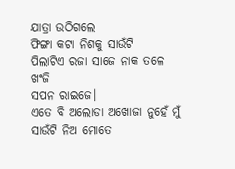ଯାତ୍ରା ଉଠିଗଲେ
ଫିଙ୍ଗା କଟା ନିଶକୁ ସାଉଁଟି
ପିଲାଟିଏ ରଜା ସାଜେ ନାକ ତଳେ ଖଂଜି
ସପନ ରାଇଜେ।
ଏତେ ବି ଅଲୋଡା ଅଖୋଜା ନୁହେଁ ମୁଁ
ସାଉଁଟି ନିଅ ମୋତେ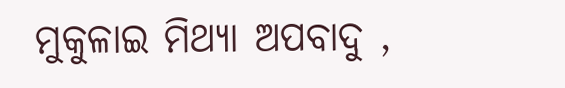ମୁକୁଳାଇ ମିଥ୍ଯା ଅପବାଦୁ ,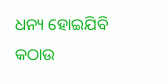ଧନ୍ୟ ହୋଇଯିବି
କଠାଉ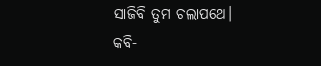ସାଜିବି ତୁମ ଚଲାପଥେ।
କବି-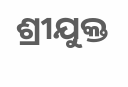ଶ୍ରୀଯୁକ୍ତ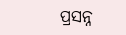ପ୍ରସନ୍ନ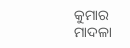କୁମାର ମାଦଳା